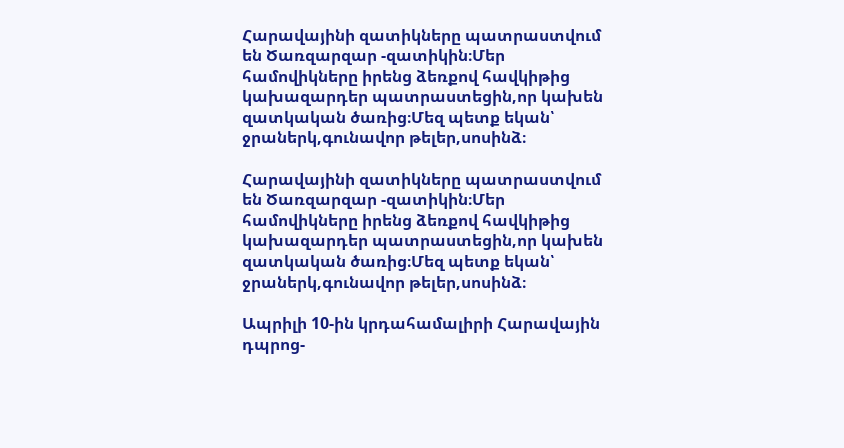Հարավայինի զատիկները պատրաստվում են Ծառզարզար -զատիկին։Մեր համովիկները իրենց ձեռքով հավկիթից կախազարդեր պատրաստեցին,որ կախեն զատկական ծառից։Մեզ պետք եկան՝ ջրաներկ,գունավոր թելեր,սոսինձ։

Հարավայինի զատիկները պատրաստվում են Ծառզարզար -զատիկին։Մեր համովիկները իրենց ձեռքով հավկիթից կախազարդեր պատրաստեցին,որ կախեն զատկական ծառից։Մեզ պետք եկան՝ ջրաներկ,գունավոր թելեր,սոսինձ։

Ապրիլի 10-ին կրդահամալիրի Հարավային դպրոց-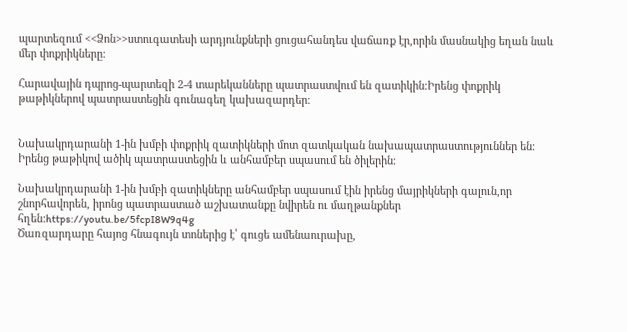պարտեզում <<Ձոն>>ստուգատեսի արդյունքների ցուցահանդես վաճառք էր,որին մասնակից եղան նաև մեր փոքրիկները։

Հարավային դպրոց-պարտեզի 2-4 տարեկանները պատրաստվում են զատիկին։Իրենց փոքրիկ թաթիկներով պատրաստեցին գունագեղ կախազարդեր։


Նախակրդարանի 1-ին խմբի փոքրիկ զատիկների մոտ զատկական նախապատրաստություններ են։ Իրենց թաթիկով ածիկ պատրաստեցին և անհամբեր սպասում են ծիլերին։

Նախակրդարանի 1-ին խմբի զատիկները անհամբեր սպասում էին իրենց մայրիկների գալուն,որ շնորհավորեն, իրոնց պատրաստած աշխատանքը նվիրեն ու մաղթանքներ հղեն:https://youtu.be/5fcpI8W9q4g
Ծառզարդարը հայոց հնագույն տոներից է՝ գուցե ամենաուրախը,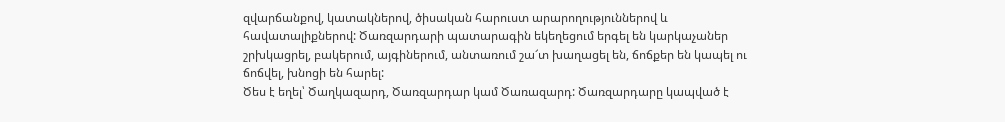զվարճանքով, կատակներով, ծիսական հարուստ արարողություններով և հավատալիքներով: Ծառզարդարի պատարագին եկեղեցում երգել են կարկաչաներ շրխկացրել, բակերում, այգիներում, անտառում շա՜տ խաղացել են, ճոճքեր են կապել ու ճոճվել, խնոցի են հարել:
Ծես է եղել՝ Ծաղկազարդ, Ծառզարդար կամ Ծառազարդ: Ծառզարդարը կապված է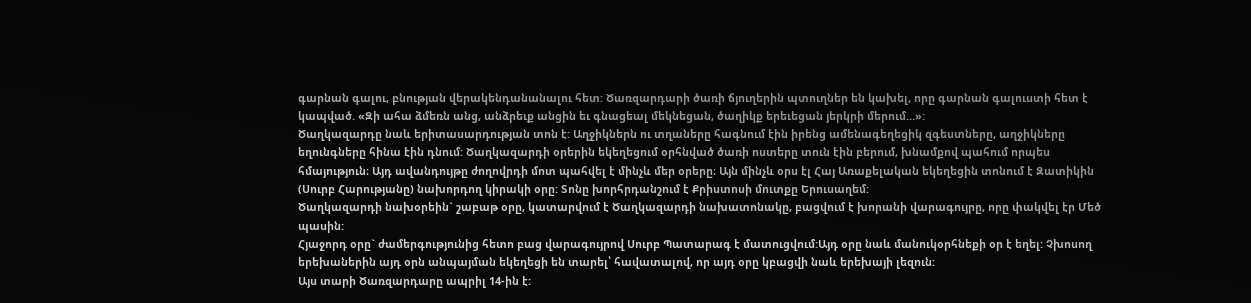գարնան գալու, բնության վերակենդանանալու հետ: Ծառզարդարի ծառի ճյուղերին պտուղներ են կախել, որը գարնան գալուստի հետ է կապված. «Զի ահա ձմեռն անց, անձրեւք անցին եւ գնացեալ մեկնեցան, ծաղիկք երեւեցան յերկրի մերում…»:
Ծաղկազարդը նաև երիտասարդության տոն է: Աղջիկներն ու տղաները հագնում էին իրենց ամենագեղեցիկ զգեստները, աղջիկները եղունգները հինա էին դնում: Ծաղկազարդի օրերին եկեղեցում օրհնված ծառի ոստերը տուն էին բերում, խնամքով պահում որպես հմայություն։ Այդ ավանդույթը ժողովրդի մոտ պահվել է մինչև մեր օրերը։ Այն մինչև օրս էլ Հայ Առաքելական եկեղեցին տոնում է Զատիկին (Սուրբ Հարությանը) նախորդող կիրակի օրը: Տոնը խորհրդանշում է Քրիստոսի մուտքը Երուսաղեմ:
Ծաղկազարդի նախօրեին` շաբաթ օրը, կատարվում է Ծաղկազարդի նախատոնակը, բացվում է խորանի վարագույրը, որը փակվել էր Մեծ պասին:
Հյաջորդ օրը` ժամերգությունից հետո բաց վարագույրով Սուրբ Պատարագ է մատուցվում:Այդ օրը նաև մանուկօրհնեքի օր է եղել: Չխոսող երեխաներին այդ օրն անպայման եկեղեցի են տարել՝ հավատալով, որ այդ օրը կբացվի նաև երեխայի լեզուն:
Այս տարի Ծառզարդարը ապրիլ 14-ին է: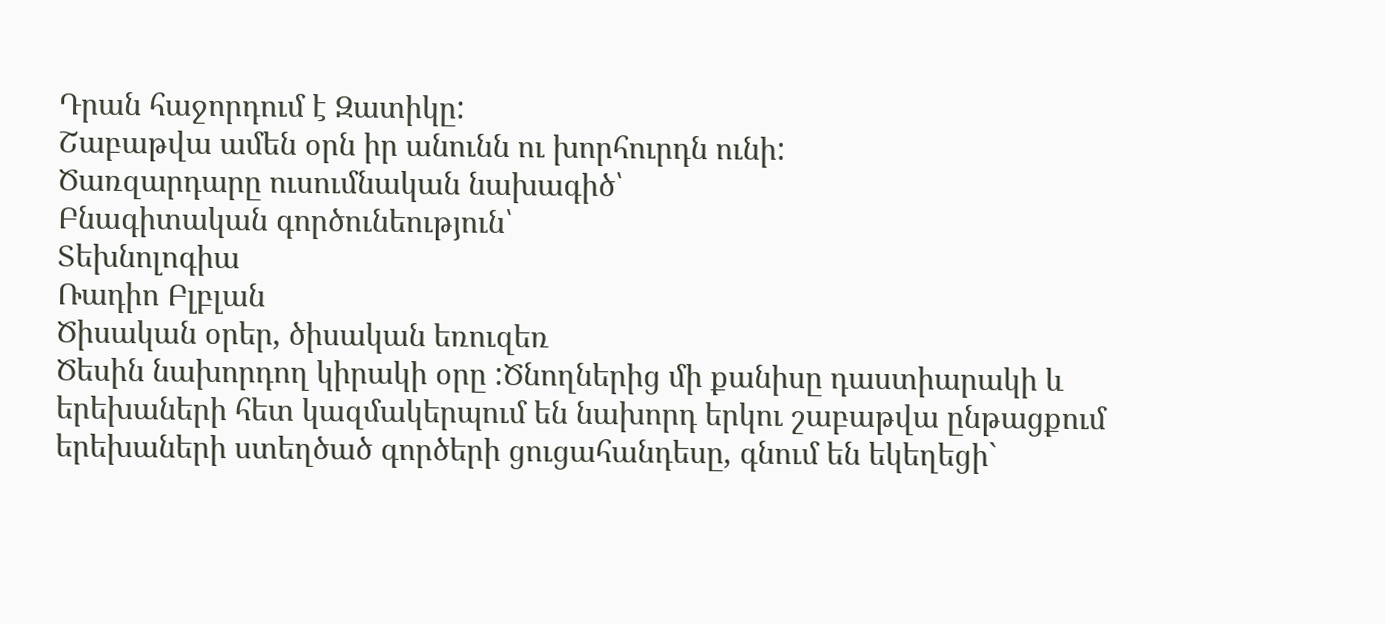Դրան հաջորդում է Զատիկը:
Շաբաթվա ամեն օրն իր անունն ու խորհուրդն ունի:
Ծառզարդարը ուսումնական նախագիծ՝
Բնագիտական գործունեություն՝
Տեխնոլոգիա
Ռադիո Բլբլան
Ծիսական օրեր, ծիսական եռուզեռ
Ծեսին նախորդող կիրակի օրը :Ծնողներից մի քանիսը դաստիարակի և երեխաների հետ կազմակերպում են նախորդ երկու շաբաթվա ընթացքում երեխաների ստեղծած գործերի ցուցահանդեսը, գնում են եկեղեցի`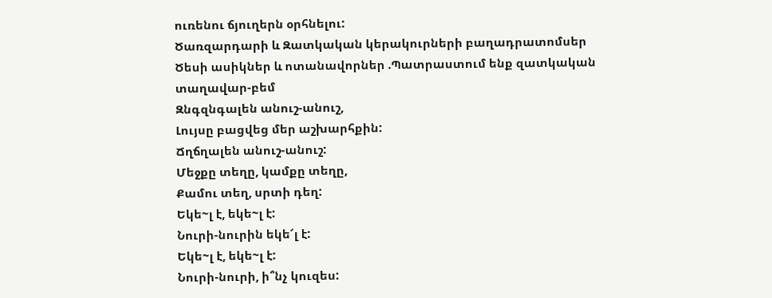ուռենու ճյուղերն օրհնելու:
Ծառզարդարի և Զատկական կերակուրների բաղադրատոմսեր
Ծեսի ասիկներ և ոտանավորներ .Պատրաստում ենք զատկական տաղավար-բեմ
Զնգզնգալեն անուշ-անուշ,
Լույսը բացվեց մեր աշխարհքին:
Ճղճղալեն անուշ-անուշ:
Մեջքը տեղը, կամքը տեղը,
Քամու տեղ, սրտի դեղ:
Եկե~լ է, եկե~լ է:
Նուրի-նուրին եկե՜լ է:
Եկե~լ է, եկե~լ է:
Նուրի-նուրի, ի՞նչ կուզես: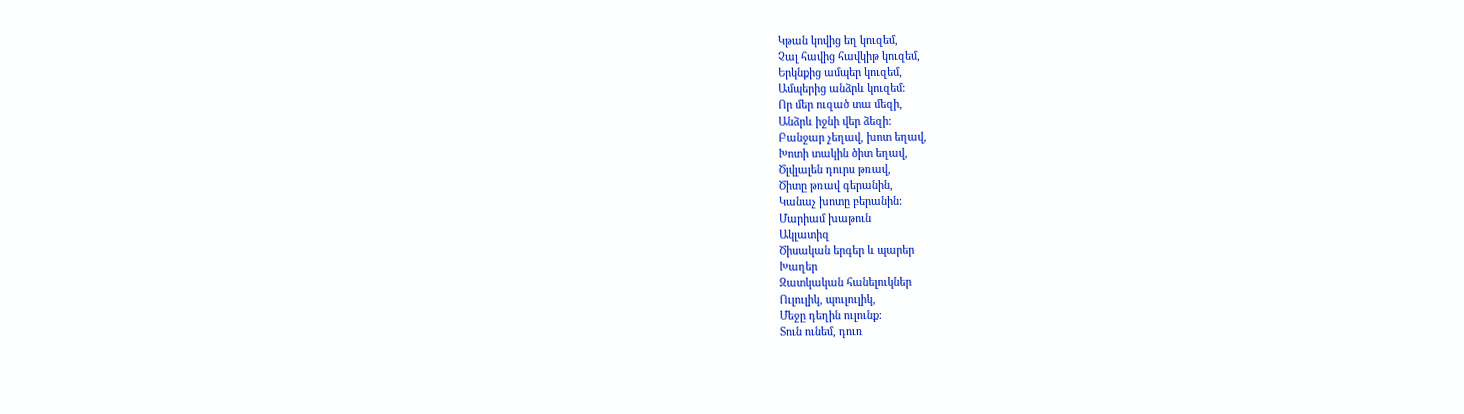Կթան կովից եղ կուզեմ,
Չալ հավից հավկիթ կուզեմ,
Երկնքից ամպեր կուզեմ,
Ամպերից անձրև կուզեմ:
Որ մեր ուզած տա մեզի,
Անձրև իջնի վեր ձեզի:
Բանջար չեղավ, խոտ եղավ,
Խոտի տակին ծիտ եղավ,
Ծլվլալեն դուրս թռավ,
Ծիտը թռավ գերանին,
Կանաչ խոտը բերանին:
Մարիամ խաթուն
Ակլատիզ
Ծիսական երգեր և պարեր
Խաղեր
Զատկական հանելուկներ
Ուլուլիկ, պուլուլիկ,
Մեջը դեղին ուլունք:
Տուն ունեմ, դուռ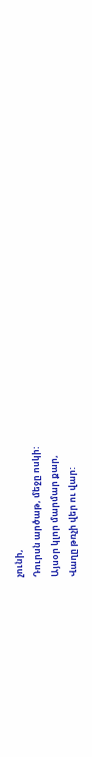չունի,
Դուրսն արծաթ, մեջը ոսկի:
Այսօր կլոր մարմար քար,
Վաղը թռչի վեր ու վար: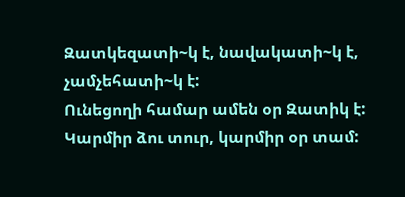Զատկեզատի~կ է, նավակատի~կ է, չամչեհատի~կ է:
Ունեցողի համար ամեն օր Զատիկ է:
Կարմիր ձու տուր, կարմիր օր տամ: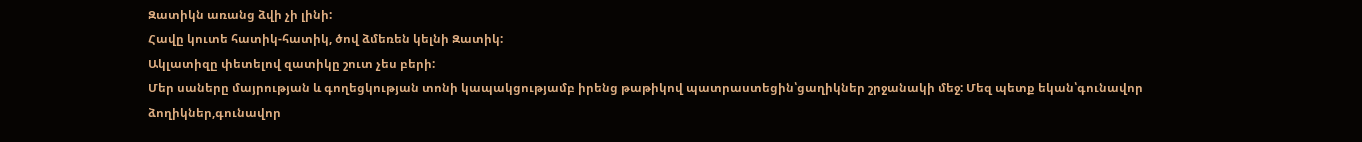Զատիկն առանց ձվի չի լինի:
Հավը կուտե հատիկ-հատիկ, ծով ձմեռեն կելնի Զատիկ:
Ակլատիզը փետելով զատիկը շուտ չես բերի:
Մեր սաները մայրության և գողեցկության տոնի կապակցությամբ իրենց թաթիկով պատրաստեցին՝ցաղիկներ շրջանակի մեջ: Մեզ պետք եկան՝գունավոր ձողիկներ,գունավոր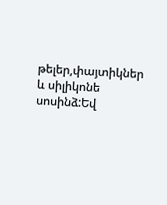թելեր,փայտիկներ և սիլիկոնե սոսինձ:Եվ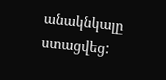անակնկալը ստացվեց: